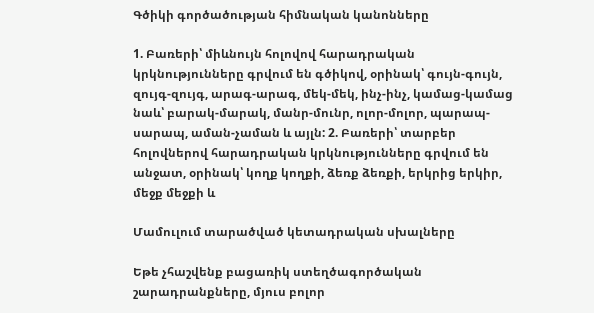Գծիկի գործածության հիմնական կանոնները

1. Բառերի՝ միևնույն հոլովով հարադրական կրկնությունները գրվում են գծիկով, օրինակ՝ գույն-գույն, զույգ-զույգ, արագ-արագ, մեկ-մեկ, ինչ-ինչ, կամաց-կամաց նաև՝ բարակ-մարակ, մանր-մունր, ոլոր-մոլոր, պարապ-սարապ, աման-չաման և այլն: 2. Բառերի՝ տարբեր հոլովներով հարադրական կրկնությունները գրվում են անջատ, օրինակ՝ կողք կողքի, ձեռք ձեռքի, երկրից երկիր, մեջք մեջքի և

Մամուլում տարածված կետադրական սխալները

Եթե չհաշվենք բացառիկ ստեղծագործական շարադրանքները, մյուս բոլոր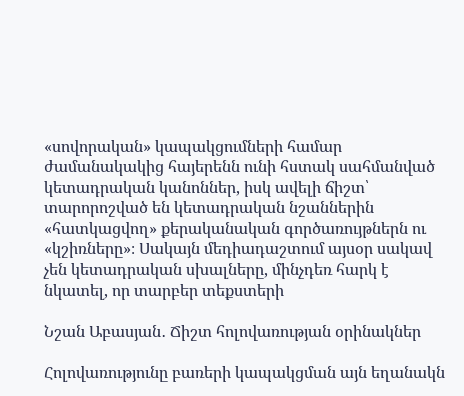«սովորական» կապակցումների համար ժամանակակից հայերենն ունի հստակ սահմանված կետադրական կանոններ, իսկ ավելի ճիշտ՝ տարորոշված են կետադրական նշաններին «հատկացվող» քերականական գործառույթներն ու «կշիռները»։ Սակայն մեդիադաշտում այսօր սակավ չեն կետադրական սխալները, մինչդեռ հարկ է նկատել, որ տարբեր տեքստերի

Նշան Աբասյան․ Ճիշտ հոլովառության օրինակներ

Հոլովառությունը բառերի կապակցման այն եղանակն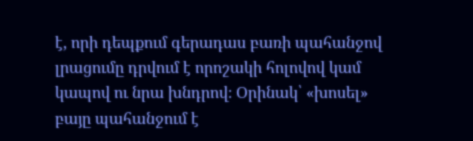է, որի դեպքում գերադաս բառի պահանջով լրացումը դրվում է որոշակի հոլովով կամ կապով ու նրա խնդրով։ Օրինակ՝ «խոսել» բայը պահանջում է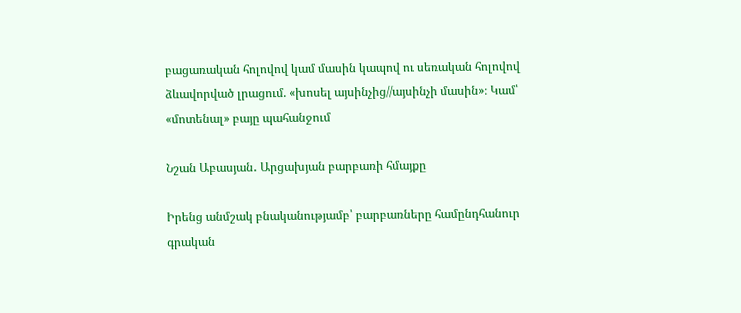բացառական հոլովով կամ մասին կապով ու սեռական հոլովով ձևավորված լրացում. «խոսել այսինչից//այսինչի մասին»։ Կամ՝ «մոտենալ» բայը պահանջում

Նշան Աբասյան․ Արցախյան բարբառի հմայքը

Իրենց անմշակ բնականությամբ՝ բարբառները համընդհանուր գրական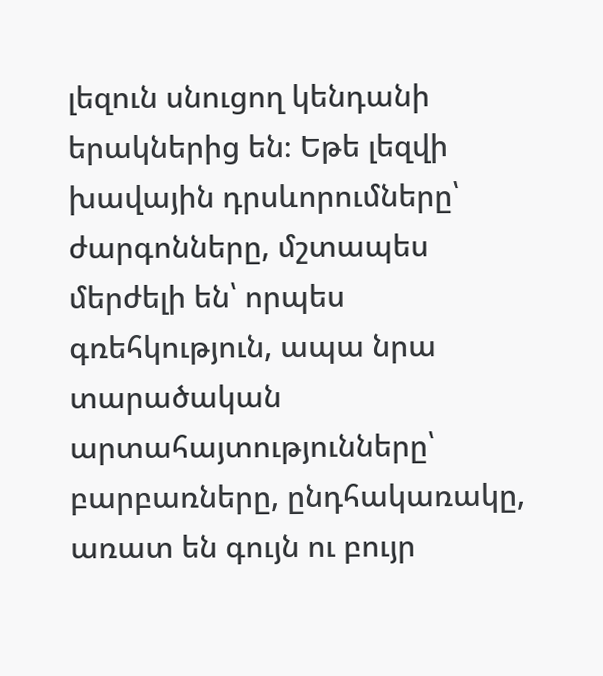լեզուն սնուցող կենդանի երակներից են։ Եթե լեզվի խավային դրսևորումները՝ ժարգոնները, մշտապես մերժելի են՝ որպես գռեհկություն, ապա նրա տարածական արտահայտությունները՝ բարբառները, ընդհակառակը, առատ են գույն ու բույր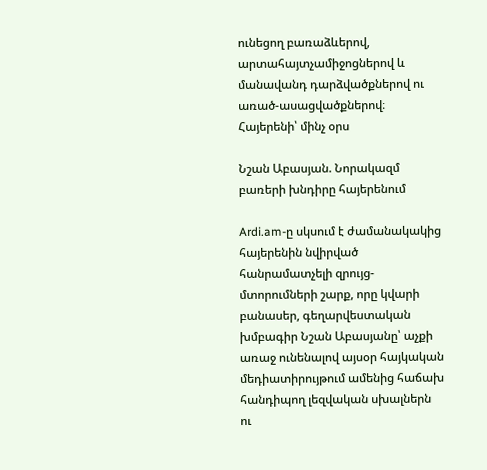ունեցող բառաձևերով, արտահայտչամիջոցներով և մանավանդ դարձվածքներով ու առած-ասացվածքներով։ Հայերենի՝ մինչ օրս

Նշան Աբասյան. Նորակազմ բառերի խնդիրը հայերենում

Ardi.am-ը սկսում է ժամանակակից հայերենին նվիրված հանրամատչելի զրույց-մտորումների շարք, որը կվարի բանասեր, գեղարվեստական խմբագիր Նշան Աբասյանը՝ աչքի առաջ ունենալով այսօր հայկական մեդիատիրույթում ամենից հաճախ հանդիպող լեզվական սխալներն ու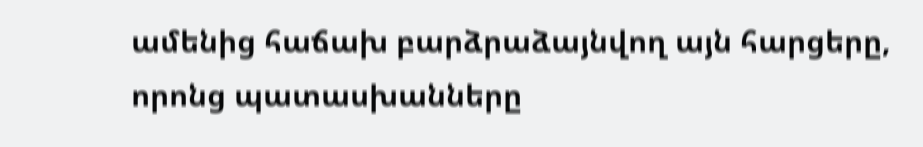ամենից հաճախ բարձրաձայնվող այն հարցերը, որոնց պատասխանները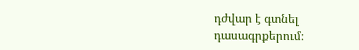դժվար է գտնել դասագրքերում։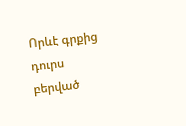Որևէ գրքից դուրս բերված